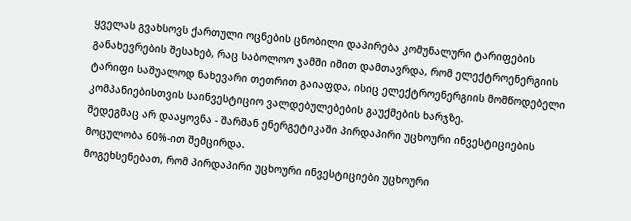ყველას გვახსოვს ქართული ოცნების ცნობილი დაპირება კომუნალური ტარიფების განახევრების შესახებ, რაც საბოლოო ჯამში იმით დამთავრდა, რომ ელექტროენერგიის ტარიფი საშუალოდ ნახევარი თეთრით გაიაფდა, ისიც ელექტროენერგიის მომწოდებელი კომპანიებისთვის საინვესტიციო ვალდებულებების გაუქმების ხარჯზე.
შედეგმაც არ დააყოვნა - შარშან ენერგეტიკაში პირდაპირი უცხოური ინვესტიციების მოცულობა 60%-ით შემცირდა.
მოგეხსენებათ, რომ პირდაპირი უცხოური ინვესტიციები უცხოური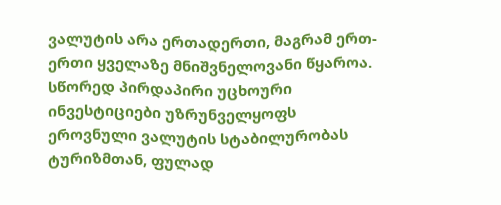ვალუტის არა ერთადერთი, მაგრამ ერთ-ერთი ყველაზე მნიშვნელოვანი წყაროა. სწორედ პირდაპირი უცხოური ინვესტიციები უზრუნველყოფს ეროვნული ვალუტის სტაბილურობას ტურიზმთან, ფულად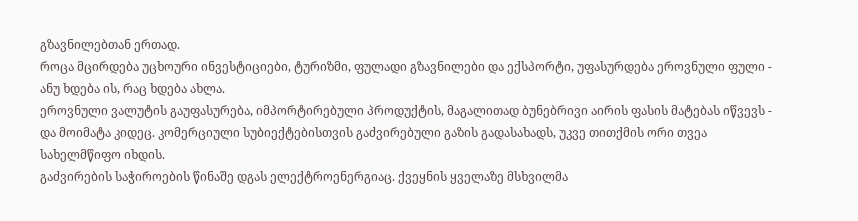გზავნილებთან ერთად.
როცა მცირდება უცხოური ინვესტიციები, ტურიზმი, ფულადი გზავნილები და ექსპორტი, უფასურდება ეროვნული ფული - ანუ ხდება ის, რაც ხდება ახლა.
ეროვნული ვალუტის გაუფასურება, იმპორტირებული პროდუქტის, მაგალითად ბუნებრივი აირის ფასის მატებას იწვევს - და მოიმატა კიდეც. კომერციული სუბიექტებისთვის გაძვირებული გაზის გადასახადს, უკვე თითქმის ორი თვეა სახელმწიფო იხდის.
გაძვირების საჭიროების წინაშე დგას ელექტროენერგიაც. ქვეყნის ყველაზე მსხვილმა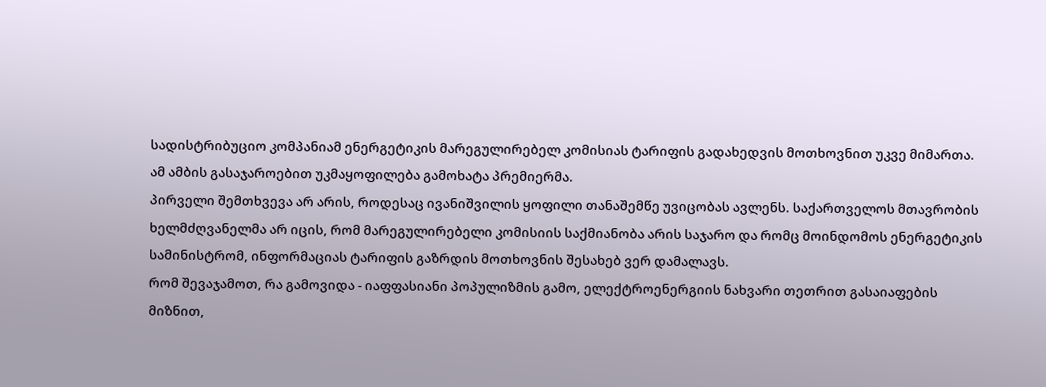სადისტრიბუციო კომპანიამ ენერგეტიკის მარეგულირებელ კომისიას ტარიფის გადახედვის მოთხოვნით უკვე მიმართა.
ამ ამბის გასაჯაროებით უკმაყოფილება გამოხატა პრემიერმა.
პირველი შემთხვევა არ არის, როდესაც ივანიშვილის ყოფილი თანაშემწე უვიცობას ავლენს. საქართველოს მთავრობის ხელმძღვანელმა არ იცის, რომ მარეგულირებელი კომისიის საქმიანობა არის საჯარო და რომც მოინდომოს ენერგეტიკის სამინისტრომ, ინფორმაციას ტარიფის გაზრდის მოთხოვნის შესახებ ვერ დამალავს.
რომ შევაჯამოთ, რა გამოვიდა - იაფფასიანი პოპულიზმის გამო, ელექტროენერგიის ნახვარი თეთრით გასაიაფების მიზნით,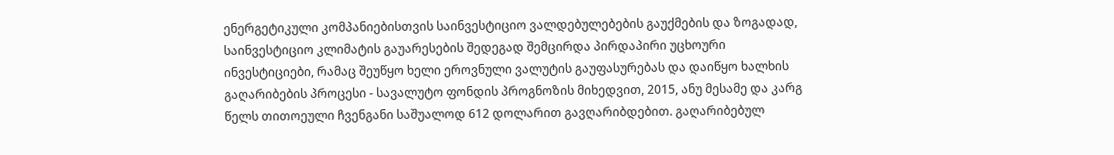ენერგეტიკული კომპანიებისთვის საინვესტიციო ვალდებულებების გაუქმების და ზოგადად, საინვესტიციო კლიმატის გაუარესების შედეგად შემცირდა პირდაპირი უცხოური ინვესტიციები, რამაც შეუწყო ხელი ეროვნული ვალუტის გაუფასურებას და დაიწყო ხალხის გაღარიბების პროცესი - სავალუტო ფონდის პროგნოზის მიხედვით, 2015, ანუ მესამე და კარგ წელს თითოეული ჩვენგანი საშუალოდ 612 დოლარით გავღარიბდებით. გაღარიბებულ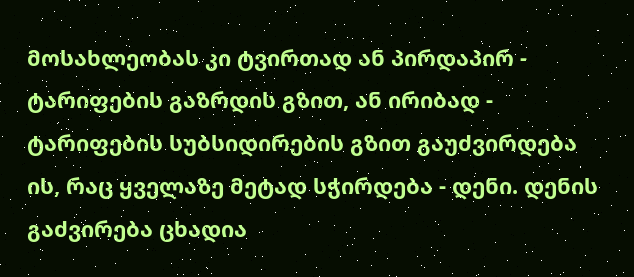მოსახლეობას კი ტვირთად ან პირდაპირ - ტარიფების გაზრდის გზით, ან ირიბად - ტარიფების სუბსიდირების გზით გაუძვირდება ის, რაც ყველაზე მეტად სჭირდება - დენი. დენის გაძვირება ცხადია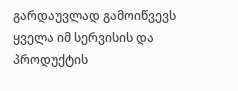გარდაუვლად გამოიწვევს ყველა იმ სერვისის და პროდუქტის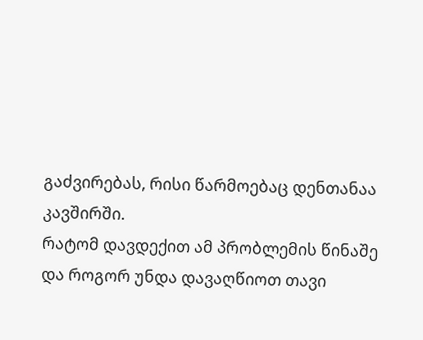გაძვირებას, რისი წარმოებაც დენთანაა კავშირში.
რატომ დავდექით ამ პრობლემის წინაშე და როგორ უნდა დავაღწიოთ თავი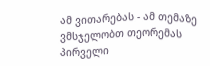ამ ვითარებას - ამ თემაზე ვმსჯელობთ თეორემას პირველი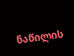ნაწილის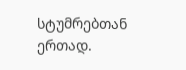სტუმრებთან ერთად.